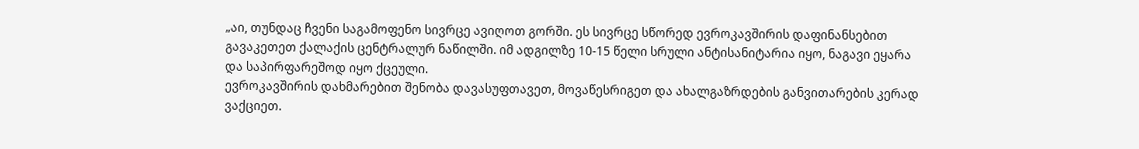„აი, თუნდაც ჩვენი საგამოფენო სივრცე ავიღოთ გორში. ეს სივრცე სწორედ ევროკავშირის დაფინანსებით გავაკეთეთ ქალაქის ცენტრალურ ნაწილში. იმ ადგილზე 10-15 წელი სრული ანტისანიტარია იყო, ნაგავი ეყარა და საპირფარეშოდ იყო ქცეული.
ევროკავშირის დახმარებით შენობა დავასუფთავეთ, მოვაწესრიგეთ და ახალგაზრდების განვითარების კერად ვაქციეთ.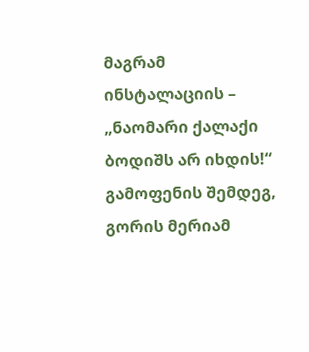მაგრამ ინსტალაციის – „ნაომარი ქალაქი ბოდიშს არ იხდის!“ გამოფენის შემდეგ, გორის მერიამ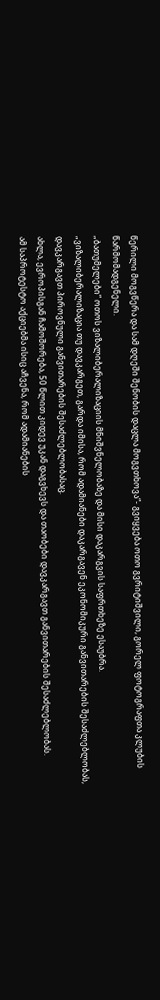წერილი მოგვწერა და სამ დღეში შენობის დაცლა მოგვთხოვა“- გვიყვება ოთო გვრიტიშვილი, გორელ ფოტოგრაფთა კლუბის წარმომადგენელი.
„ბათუმელები“ ოთოს ვიზალიბერალიზაციის მნიშვნელობაზე და მისი დაკარგვის საფრთხეზე ესაუბრა.
„ვიზალიბერალიზაცია თუ დავკარგეთ, გარდა იმისა, რომ ადამიანები დაკარგავენ ეკონომიკური განვითარების შესაძლებლობას, დავკარგავთ პიროვნული განვითარების შესაძლებლობასაც.
ახლა, ევროპისგან ჩამოშორება, 50 წლით კიდევ უკან დაგვხევს და თაობები დავკარგავთ განვითარების შესაძლებლობას.
ამ საპროტესტო აქციებმა ისიც აჩვენა, რომ ადამიანების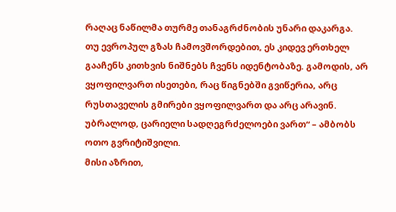რაღაც ნაწილმა თურმე თანაგრძნობის უნარი დაკარგა.
თუ ევროპულ გზას ჩამოვშორდებით, ეს კიდევ ერთხელ გააჩენს კითხვის ნიშნებს ჩვენს იდენტობაზე. გამოდის, არ ვყოფილვართ ისეთები, რაც წიგნებში გვიწერია, არც რუსთაველის გმირები ვყოფილვართ და არც არავინ. უბრალოდ, ცარიელი სადღეგრძელოები ვართ“ – ამბობს ოთო გვრიტიშვილი.
მისი აზრით,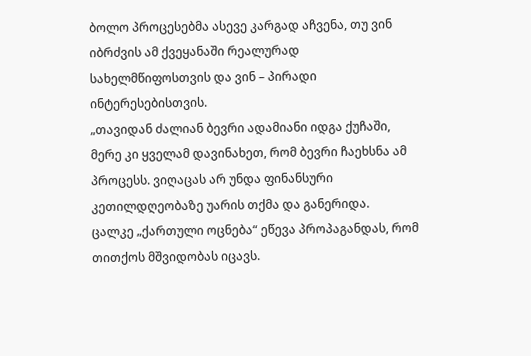ბოლო პროცესებმა ასევე კარგად აჩვენა, თუ ვინ იბრძვის ამ ქვეყანაში რეალურად სახელმწიფოსთვის და ვინ – პირადი ინტერესებისთვის.
„თავიდან ძალიან ბევრი ადამიანი იდგა ქუჩაში, მერე კი ყველამ დავინახეთ, რომ ბევრი ჩაეხსნა ამ პროცესს. ვიღაცას არ უნდა ფინანსური კეთილდღეობაზე უარის თქმა და განერიდა.
ცალკე „ქართული ოცნება“ ეწევა პროპაგანდას, რომ თითქოს მშვიდობას იცავს.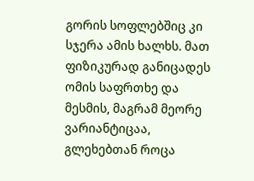გორის სოფლებშიც კი სჯერა ამის ხალხს. მათ ფიზიკურად განიცადეს ომის საფრთხე და მესმის, მაგრამ მეორე ვარიანტიცაა, გლეხებთან როცა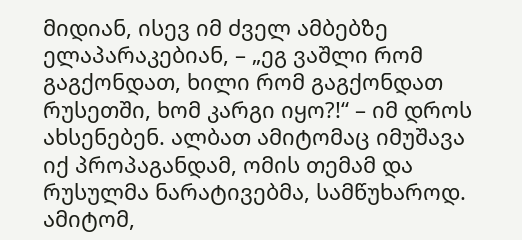მიდიან, ისევ იმ ძველ ამბებზე ელაპარაკებიან, – „ეგ ვაშლი რომ გაგქონდათ, ხილი რომ გაგქონდათ რუსეთში, ხომ კარგი იყო?!“ – იმ დროს ახსენებენ. ალბათ ამიტომაც იმუშავა იქ პროპაგანდამ, ომის თემამ და რუსულმა ნარატივებმა, სამწუხაროდ.
ამიტომ,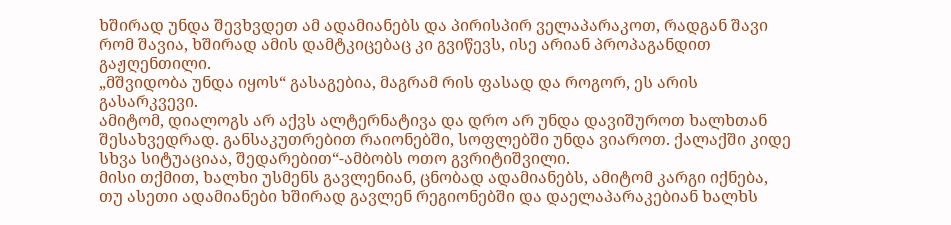ხშირად უნდა შევხვდეთ ამ ადამიანებს და პირისპირ ველაპარაკოთ, რადგან შავი რომ შავია, ხშირად ამის დამტკიცებაც კი გვიწევს, ისე არიან პროპაგანდით გაჟღენთილი.
„მშვიდობა უნდა იყოს“ გასაგებია, მაგრამ რის ფასად და როგორ, ეს არის გასარკვევი.
ამიტომ, დიალოგს არ აქვს ალტერნატივა და დრო არ უნდა დავიშუროთ ხალხთან შესახვედრად. განსაკუთრებით რაიონებში, სოფლებში უნდა ვიაროთ. ქალაქში კიდე სხვა სიტუაციაა, შედარებით“-ამბობს ოთო გვრიტიშვილი.
მისი თქმით, ხალხი უსმენს გავლენიან, ცნობად ადამიანებს, ამიტომ კარგი იქნება, თუ ასეთი ადამიანები ხშირად გავლენ რეგიონებში და დაელაპარაკებიან ხალხს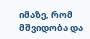იმაზე, რომ მშვიდობა და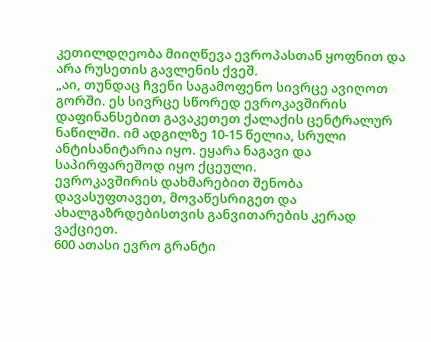კეთილდღეობა მიიღწევა ევროპასთან ყოფნით და არა რუსეთის გავლენის ქვეშ.
„აი, თუნდაც ჩვენი საგამოფენო სივრცე ავიღოთ გორში. ეს სივრცე სწორედ ევროკავშირის დაფინანსებით გავაკეთეთ ქალაქის ცენტრალურ ნაწილში. იმ ადგილზე 10-15 წელია, სრული ანტისანიტარია იყო. ეყარა ნაგავი და საპირფარეშოდ იყო ქცეული.
ევროკავშირის დახმარებით შენობა დავასუფთავეთ, მოვაწესრიგეთ და ახალგაზრდებისთვის განვითარების კერად ვაქციეთ.
600 ათასი ევრო გრანტი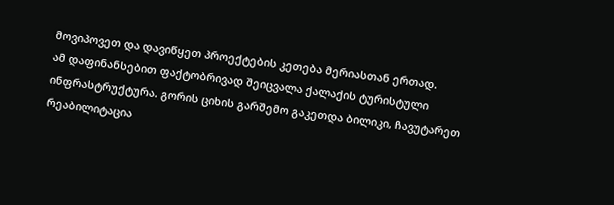მოვიპოვეთ და დავიწყეთ პროექტების კეთება მერიასთან ერთად.
ამ დაფინანსებით ფაქტობრივად შეიცვალა ქალაქის ტურისტული ინფრასტრუქტურა. გორის ციხის გარშემო გაკეთდა ბილიკი, ჩავუტარეთ რეაბილიტაცია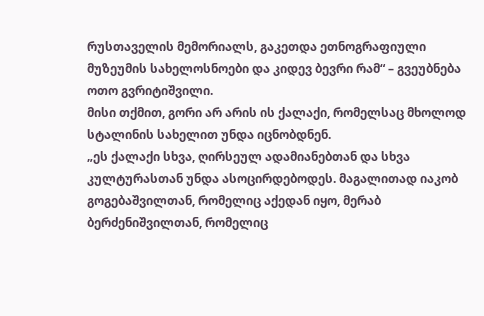რუსთაველის მემორიალს, გაკეთდა ეთნოგრაფიული მუზეუმის სახელოსნოები და კიდევ ბევრი რამ“ – გვეუბნება ოთო გვრიტიშვილი.
მისი თქმით, გორი არ არის ის ქალაქი, რომელსაც მხოლოდ სტალინის სახელით უნდა იცნობდნენ.
„ეს ქალაქი სხვა, ღირსეულ ადამიანებთან და სხვა კულტურასთან უნდა ასოცირდებოდეს. მაგალითად იაკობ გოგებაშვილთან, რომელიც აქედან იყო, მერაბ ბერძენიშვილთან, რომელიც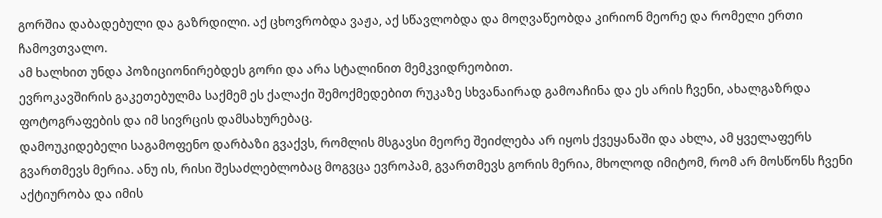გორშია დაბადებული და გაზრდილი. აქ ცხოვრობდა ვაჟა, აქ სწავლობდა და მოღვაწეობდა კირიონ მეორე და რომელი ერთი ჩამოვთვალო.
ამ ხალხით უნდა პოზიციონირებდეს გორი და არა სტალინით მემკვიდრეობით.
ევროკავშირის გაკეთებულმა საქმემ ეს ქალაქი შემოქმედებით რუკაზე სხვანაირად გამოაჩინა და ეს არის ჩვენი, ახალგაზრდა ფოტოგრაფების და იმ სივრცის დამსახურებაც.
დამოუკიდებელი საგამოფენო დარბაზი გვაქვს, რომლის მსგავსი მეორე შეიძლება არ იყოს ქვეყანაში და ახლა, ამ ყველაფერს გვართმევს მერია. ანუ ის, რისი შესაძლებლობაც მოგვცა ევროპამ, გვართმევს გორის მერია, მხოლოდ იმიტომ, რომ არ მოსწონს ჩვენი აქტიურობა და იმის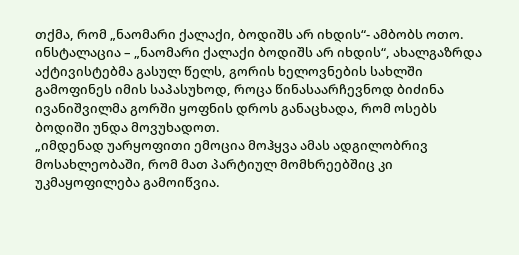თქმა, რომ „ნაომარი ქალაქი, ბოდიშს არ იხდის“- ამბობს ოთო.
ინსტალაცია – „ნაომარი ქალაქი ბოდიშს არ იხდის“, ახალგაზრდა აქტივისტებმა გასულ წელს, გორის ხელოვნების სახლში გამოფინეს იმის საპასუხოდ, როცა წინასაარჩევნოდ ბიძინა ივანიშვილმა გორში ყოფნის დროს განაცხადა, რომ ოსებს ბოდიში უნდა მოვუხადოთ.
„იმდენად უარყოფითი ემოცია მოჰყვა ამას ადგილობრივ მოსახლეობაში, რომ მათ პარტიულ მომხრეებშიც კი უკმაყოფილება გამოიწვია.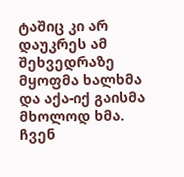ტაშიც კი არ დაუკრეს ამ შეხვედრაზე მყოფმა ხალხმა და აქა-იქ გაისმა მხოლოდ ხმა.
ჩვენ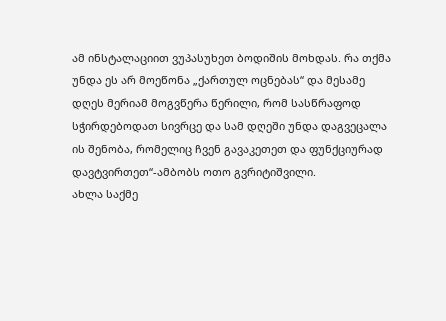ამ ინსტალაციით ვუპასუხეთ ბოდიშის მოხდას. რა თქმა უნდა ეს არ მოეწონა „ქართულ ოცნებას“ და მესამე დღეს მერიამ მოგვწერა წერილი, რომ სასწრაფოდ სჭირდებოდათ სივრცე და სამ დღეში უნდა დაგვეცალა ის შენობა, რომელიც ჩვენ გავაკეთეთ და ფუნქციურად დავტვირთეთ“-ამბობს ოთო გვრიტიშვილი.
ახლა საქმე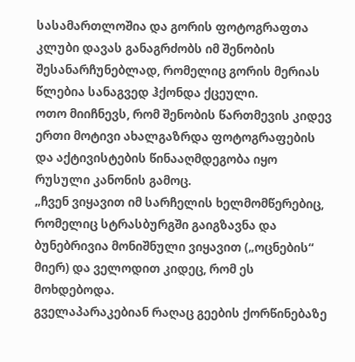სასამართლოშია და გორის ფოტოგრაფთა კლუბი დავას განაგრძობს იმ შენობის შესანარჩუნებლად, რომელიც გორის მერიას წლებია სანაგვედ ჰქონდა ქცეული.
ოთო მიიჩნევს, რომ შენობის წართმევის კიდევ ერთი მოტივი ახალგაზრდა ფოტოგრაფების და აქტივისტების წინააღმდეგობა იყო რუსული კანონის გამოც.
„ჩვენ ვიყავით იმ სარჩელის ხელმომწერებიც, რომელიც სტრასბურგში გაიგზავნა და ბუნებრივია მონიშნული ვიყავით („ოცნების“ მიერ) და ველოდით კიდეც, რომ ეს მოხდებოდა.
გველაპარაკებიან რაღაც გეების ქორწინებაზე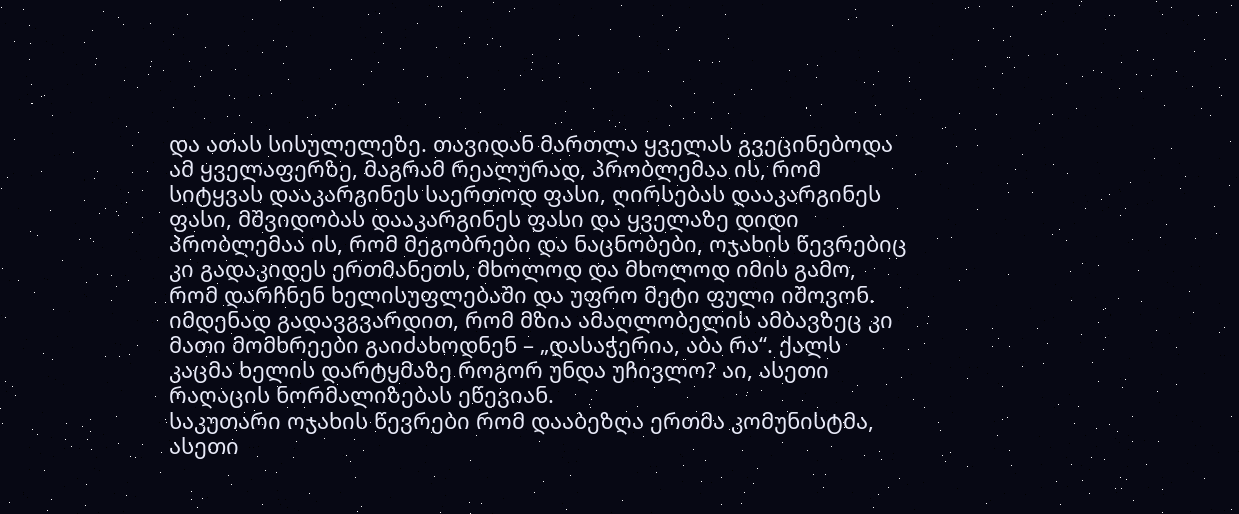და ათას სისულელეზე. თავიდან მართლა ყველას გვეცინებოდა ამ ყველაფერზე, მაგრამ რეალურად, პრობლემაა ის, რომ სიტყვას დააკარგინეს საერთოდ ფასი, ღირსებას დააკარგინეს ფასი, მშვიდობას დააკარგინეს ფასი და ყველაზე დიდი პრობლემაა ის, რომ მეგობრები და ნაცნობები, ოჯახის წევრებიც კი გადაკიდეს ერთმანეთს, მხოლოდ და მხოლოდ იმის გამო, რომ დარჩნენ ხელისუფლებაში და უფრო მეტი ფული იშოვონ.
იმდენად გადავგვარდით, რომ მზია ამაღლობელის ამბავზეც კი მათი მომხრეები გაიძახოდნენ – „დასაჭერია, აბა რა“. ქალს კაცმა ხელის დარტყმაზე როგორ უნდა უჩივლო? აი, ასეთი რაღაცის ნორმალიზებას ეწევიან.
საკუთარი ოჯახის წევრები რომ დააბეზღა ერთმა კომუნისტმა, ასეთი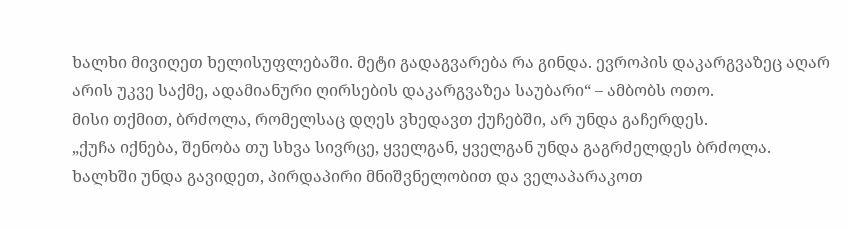ხალხი მივიღეთ ხელისუფლებაში. მეტი გადაგვარება რა გინდა. ევროპის დაკარგვაზეც აღარ არის უკვე საქმე, ადამიანური ღირსების დაკარგვაზეა საუბარი“ – ამბობს ოთო.
მისი თქმით, ბრძოლა, რომელსაც დღეს ვხედავთ ქუჩებში, არ უნდა გაჩერდეს.
„ქუჩა იქნება, შენობა თუ სხვა სივრცე, ყველგან, ყველგან უნდა გაგრძელდეს ბრძოლა.
ხალხში უნდა გავიდეთ, პირდაპირი მნიშვნელობით და ველაპარაკოთ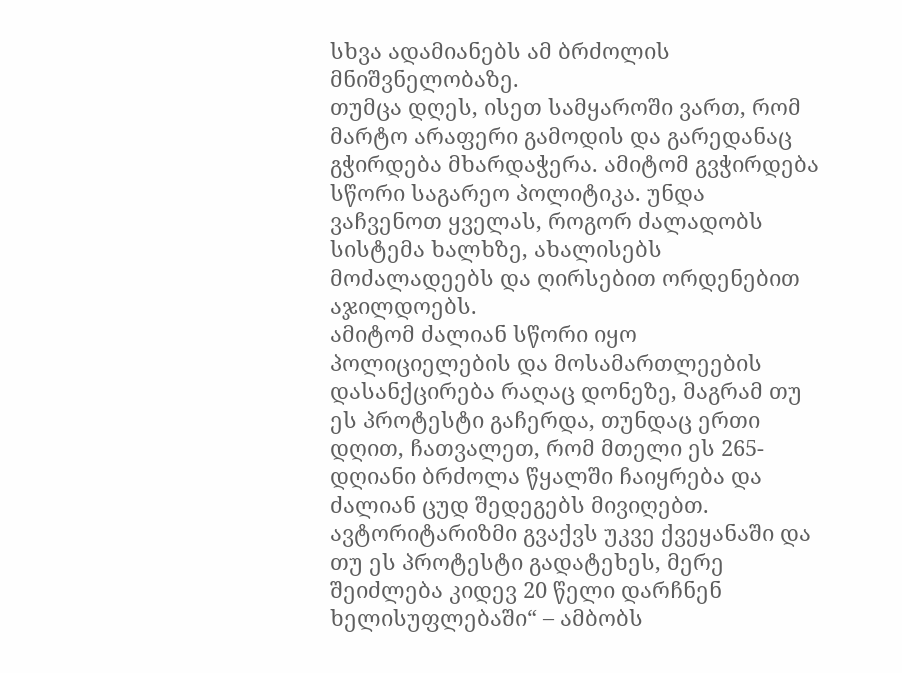სხვა ადამიანებს ამ ბრძოლის მნიშვნელობაზე.
თუმცა დღეს, ისეთ სამყაროში ვართ, რომ მარტო არაფერი გამოდის და გარედანაც გჭირდება მხარდაჭერა. ამიტომ გვჭირდება სწორი საგარეო პოლიტიკა. უნდა ვაჩვენოთ ყველას, როგორ ძალადობს სისტემა ხალხზე, ახალისებს მოძალადეებს და ღირსებით ორდენებით აჯილდოებს.
ამიტომ ძალიან სწორი იყო პოლიციელების და მოსამართლეების დასანქცირება რაღაც დონეზე, მაგრამ თუ ეს პროტესტი გაჩერდა, თუნდაც ერთი დღით, ჩათვალეთ, რომ მთელი ეს 265-დღიანი ბრძოლა წყალში ჩაიყრება და ძალიან ცუდ შედეგებს მივიღებთ.
ავტორიტარიზმი გვაქვს უკვე ქვეყანაში და თუ ეს პროტესტი გადატეხეს, მერე შეიძლება კიდევ 20 წელი დარჩნენ ხელისუფლებაში“ – ამბობს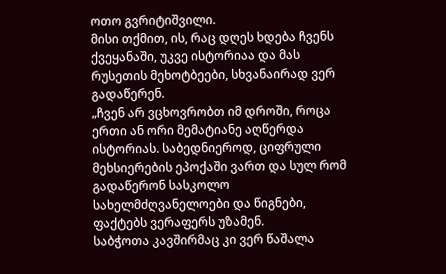ოთო გვრიტიშვილი.
მისი თქმით, ის, რაც დღეს ხდება ჩვენს ქვეყანაში, უკვე ისტორიაა და მას რუსეთის მეხოტბეები, სხვანაირად ვერ გადაწერენ.
„ჩვენ არ ვცხოვრობთ იმ დროში, როცა ერთი ან ორი მემატიანე აღწერდა ისტორიას. საბედნიეროდ, ციფრული მეხსიერების ეპოქაში ვართ და სულ რომ გადაწერონ სასკოლო სახელმძღვანელოები და წიგნები, ფაქტებს ვერაფერს უზამენ.
საბჭოთა კავშირმაც კი ვერ წაშალა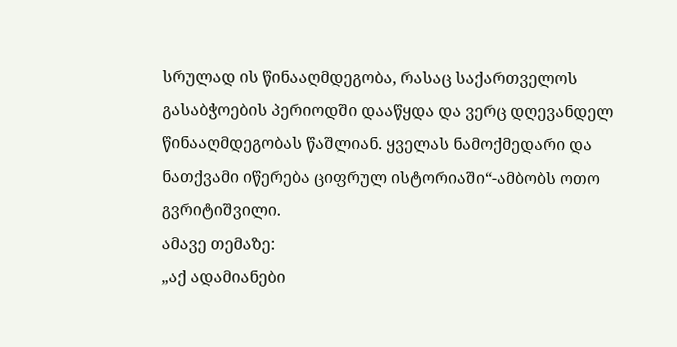სრულად ის წინააღმდეგობა, რასაც საქართველოს გასაბჭოების პერიოდში დააწყდა და ვერც დღევანდელ წინააღმდეგობას წაშლიან. ყველას ნამოქმედარი და ნათქვამი იწერება ციფრულ ისტორიაში“-ამბობს ოთო გვრიტიშვილი.
ამავე თემაზე:
„აქ ადამიანები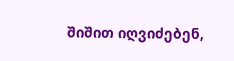შიშით იღვიძებენ,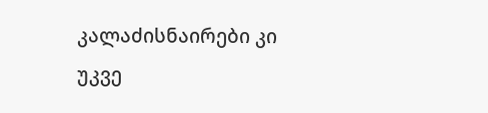კალაძისნაირები კი უკვე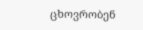ცხოვრობენ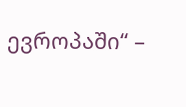ევროპაში“ –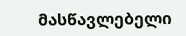მასწავლებელი